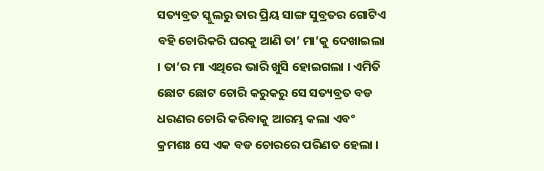ସତ୍ୟବ୍ରତ ସ୍କୁଲରୁ ତାର ପ୍ରିୟ ସାଙ୍ଗ ସୁବ୍ରତର ଗୋଟିଏ ବହି ଚୋରିକରି ଘରକୁ ଆଣି ତା’ ମା’କୁ ଦେଖାଇଲା । ତା’ର ମା ଏଥିରେ ଭାରି ଖୁସି ହୋଇଗଲା । ଏମିତି ଛୋଟ ଛୋଟ ଚୋରି କରୁକରୁ ସେ ସତ୍ୟବ୍ରତ ବଡ ଧରଣର ଚୋରି କରିବାକୁ ଆରମ୍ଭ କଲା ଏବଂ କ୍ରମଶଃ ସେ ଏକ ବଡ ଚୋରରେ ପରିଣତ ହେଲା ।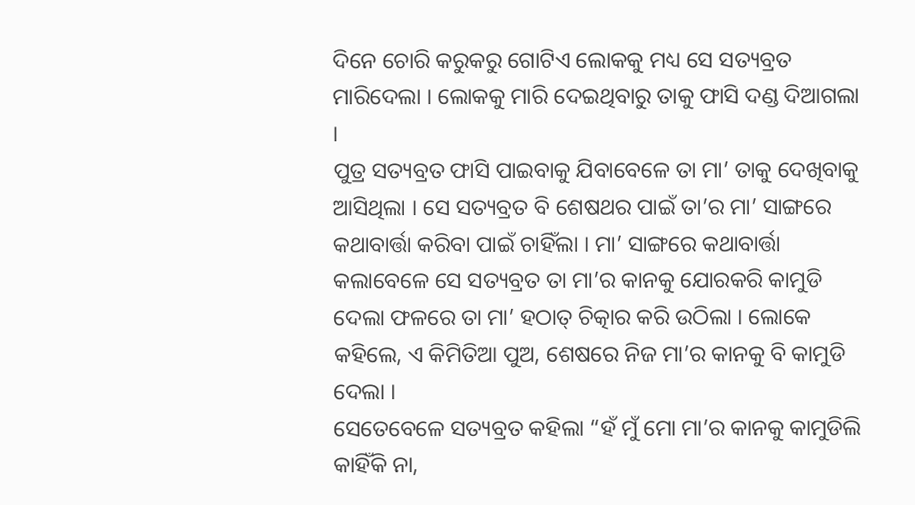ଦିନେ ଚୋରି କରୁକରୁ ଗୋଟିଏ ଲୋକକୁ ମଧ୍ୟ ସେ ସତ୍ୟବ୍ରତ ମାରିଦେଲା । ଲୋକକୁ ମାରି ଦେଇଥିବାରୁ ତାକୁ ଫାସି ଦଣ୍ଡ ଦିଆଗଲା ।
ପୁତ୍ର ସତ୍ୟବ୍ରତ ଫାସି ପାଇବାକୁ ଯିବାବେଳେ ତା ମା’ ତାକୁ ଦେଖିବାକୁ ଆସିଥିଲା । ସେ ସତ୍ୟବ୍ରତ ବି ଶେଷଥର ପାଇଁ ତା’ର ମା’ ସାଙ୍ଗରେ କଥାବାର୍ତ୍ତା କରିବା ପାଇଁ ଚାହିଁଲା । ମା’ ସାଙ୍ଗରେ କଥାବାର୍ତ୍ତା କଲାବେଳେ ସେ ସତ୍ୟବ୍ରତ ତା ମା’ର କାନକୁ ଯୋରକରି କାମୁଡି ଦେଲା ଫଳରେ ତା ମା’ ହଠାତ୍ ଚିତ୍କାର କରି ଉଠିଲା । ଲୋକେ କହିଲେ, ଏ କିମିତିଆ ପୁଅ, ଶେଷରେ ନିଜ ମା’ର କାନକୁ ବି କାମୁଡି ଦେଲା ।
ସେତେବେଳେ ସତ୍ୟବ୍ରତ କହିଲା “ହଁ ମୁଁ ମୋ ମା’ର କାନକୁ କାମୁଡିଲି କାହିଁକି ନା,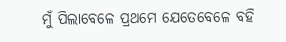ମୁଁ ପିଲାବେଳେ ପ୍ରଥମେ ଯେତେବେଳେ ବହି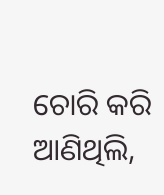ଚୋରି କରି ଆଣିଥିଲି,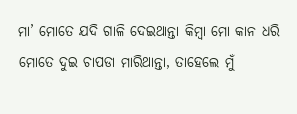ମା’ ମୋତେ ଯଦି ଗାଳି ଦେଇଥାନ୍ତା କିମ୍ବା ମୋ କାନ ଧରି ମୋତେ ଦୁଇ ଚାପଡା ମାରିଥାନ୍ତା, ତାହେଲେ ମୁଁ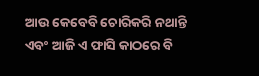ଆଉ କେବେବି ଚୋରିକରି ନଥାନ୍ତି ଏବଂ ଆଜି ଏ ଫାସି କାଠରେ ବି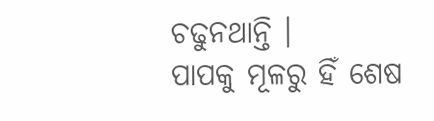ଚଢୁନଥାନ୍ତି ।
ପାପକୁ ମୂଳରୁ ହିଁ ଶେଷ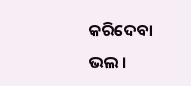କରିଦେବା ଭଲ ।